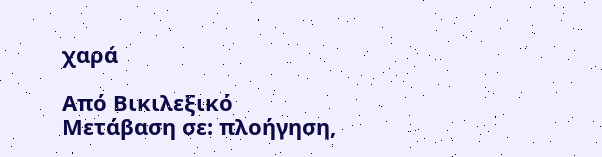χαρά

Από Βικιλεξικό
Μετάβαση σε: πλοήγηση,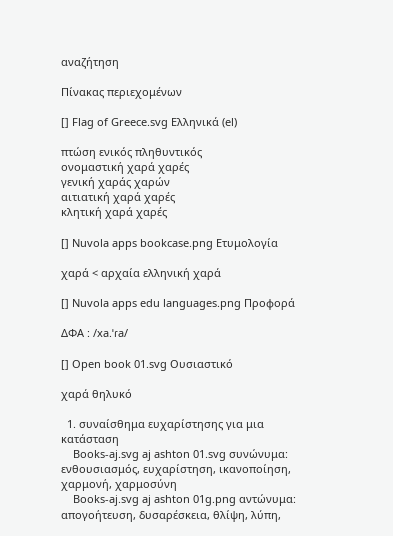αναζήτηση

Πίνακας περιεχομένων

[] Flag of Greece.svg Ελληνικά (el)

πτώση ενικός πληθυντικός
ονομαστική χαρά χαρές
γενική χαράς χαρών
αιτιατική χαρά χαρές
κλητική χαρά χαρές

[] Nuvola apps bookcase.png Ετυμολογία

χαρά < αρχαία ελληνική χαρά

[] Nuvola apps edu languages.png Προφορά

ΔΦΑ : /xa.ˈɾa/

[] Open book 01.svg Ουσιαστικό

χαρά θηλυκό

  1. συναίσθημα ευχαρίστησης για μια κατάσταση
    Books-aj.svg aj ashton 01.svg συνώνυμα: ενθουσιασμός, ευχαρίστηση, ικανοποίηση, χαρμονή, χαρμοσύνη
    Books-aj.svg aj ashton 01g.png αντώνυμα: απογοήτευση, δυσαρέσκεια, θλίψη, λύπη,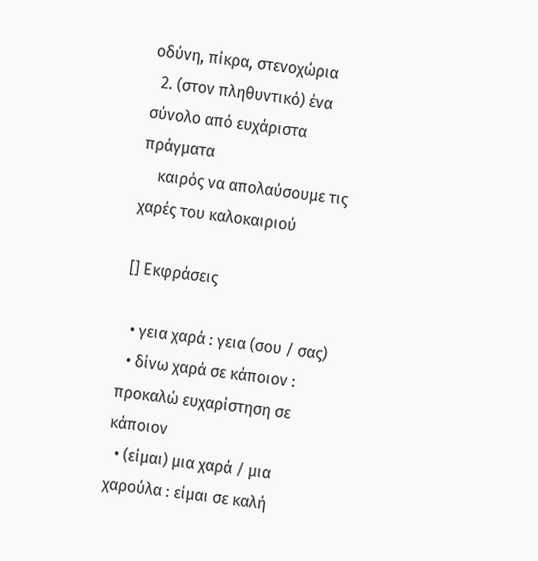οδύνη, πίκρα, στενοχώρια
  2. (στον πληθυντικό) ένα σύνολο από ευχάριστα πράγματα
    καιρός να απολαύσουμε τις χαρές του καλοκαιριού

[] Εκφράσεις

  • γεια χαρά : γεια (σου / σας)
  • δίνω χαρά σε κάποιον : προκαλώ ευχαρίστηση σε κάποιον
  • (είμαι) μια χαρά / μια χαρούλα : είμαι σε καλή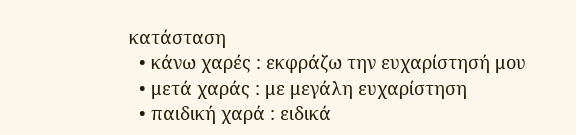κατάσταση
  • κάνω χαρές : εκφράζω την ευχαρίστησή μου
  • μετά χαράς : με μεγάλη ευχαρίστηση
  • παιδική χαρά : ειδικά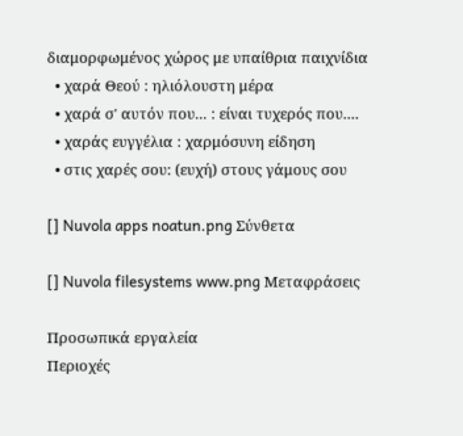διαμορφωμένος χώρος με υπαίθρια παιχνίδια
  • χαρά Θεού : ηλιόλουστη μέρα
  • χαρά σ' αυτόν που... : είναι τυχερός που....
  • χαράς ευγγέλια : χαρμόσυνη είδηση
  • στις χαρές σου: (ευχή) στους γάμους σου

[] Nuvola apps noatun.png Σύνθετα

[] Nuvola filesystems www.png Μεταφράσεις

Προσωπικά εργαλεία
Περιοχές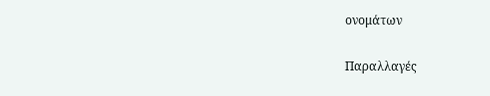ονομάτων

Παραλλαγές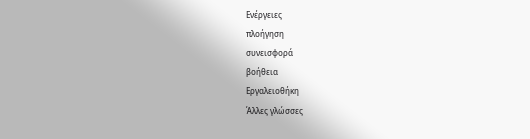Ενέργειες
πλοήγηση
συνεισφορά
βοήθεια
Εργαλειοθήκη
Άλλες γλώσσες